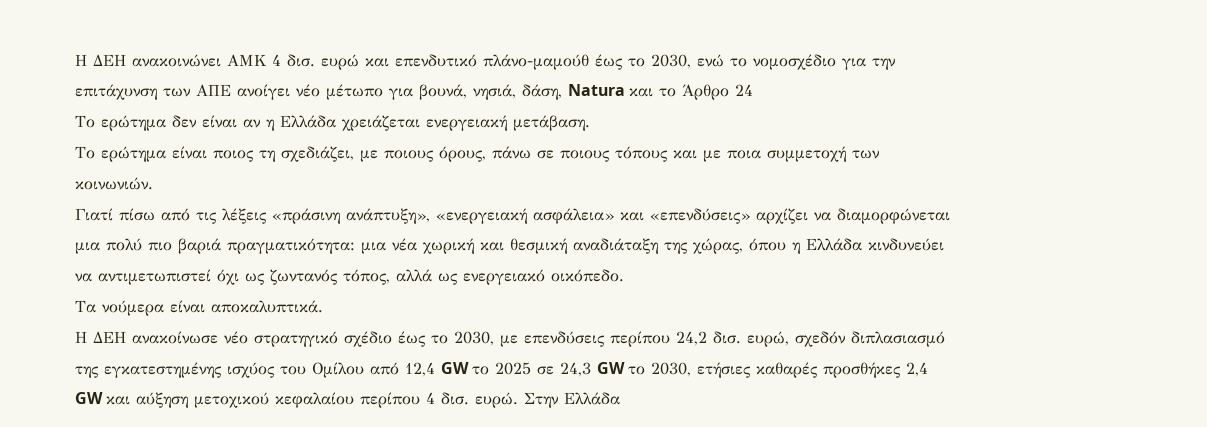Η ΔΕΗ ανακοινώνει ΑΜΚ 4 δισ. ευρώ και επενδυτικό πλάνο-μαμούθ έως το 2030, ενώ το νομοσχέδιο για την επιτάχυνση των ΑΠΕ ανοίγει νέο μέτωπο για βουνά, νησιά, δάση, Natura και το Άρθρο 24
Το ερώτημα δεν είναι αν η Ελλάδα χρειάζεται ενεργειακή μετάβαση.
Το ερώτημα είναι ποιος τη σχεδιάζει, με ποιους όρους, πάνω σε ποιους τόπους και με ποια συμμετοχή των κοινωνιών.
Γιατί πίσω από τις λέξεις «πράσινη ανάπτυξη», «ενεργειακή ασφάλεια» και «επενδύσεις» αρχίζει να διαμορφώνεται μια πολύ πιο βαριά πραγματικότητα: μια νέα χωρική και θεσμική αναδιάταξη της χώρας, όπου η Ελλάδα κινδυνεύει να αντιμετωπιστεί όχι ως ζωντανός τόπος, αλλά ως ενεργειακό οικόπεδο.
Τα νούμερα είναι αποκαλυπτικά.
Η ΔΕΗ ανακοίνωσε νέο στρατηγικό σχέδιο έως το 2030, με επενδύσεις περίπου 24,2 δισ. ευρώ, σχεδόν διπλασιασμό της εγκατεστημένης ισχύος του Ομίλου από 12,4 GW το 2025 σε 24,3 GW το 2030, ετήσιες καθαρές προσθήκες 2,4 GW και αύξηση μετοχικού κεφαλαίου περίπου 4 δισ. ευρώ. Στην Ελλάδα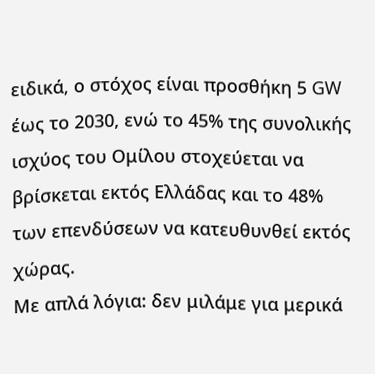ειδικά, ο στόχος είναι προσθήκη 5 GW έως το 2030, ενώ το 45% της συνολικής ισχύος του Ομίλου στοχεύεται να βρίσκεται εκτός Ελλάδας και το 48% των επενδύσεων να κατευθυνθεί εκτός χώρας.
Με απλά λόγια: δεν μιλάμε για μερικά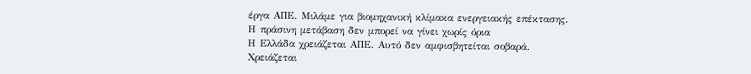έργα ΑΠΕ. Μιλάμε για βιομηχανική κλίμακα ενεργειακής επέκτασης.
Η πράσινη μετάβαση δεν μπορεί να γίνει χωρίς όρια
Η Ελλάδα χρειάζεται ΑΠΕ. Αυτό δεν αμφισβητείται σοβαρά.
Χρειάζεται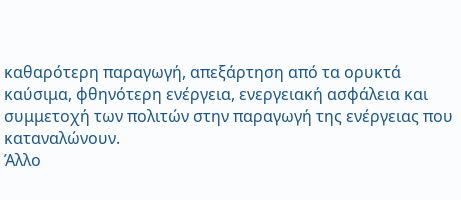καθαρότερη παραγωγή, απεξάρτηση από τα ορυκτά καύσιμα, φθηνότερη ενέργεια, ενεργειακή ασφάλεια και συμμετοχή των πολιτών στην παραγωγή της ενέργειας που καταναλώνουν.
Άλλο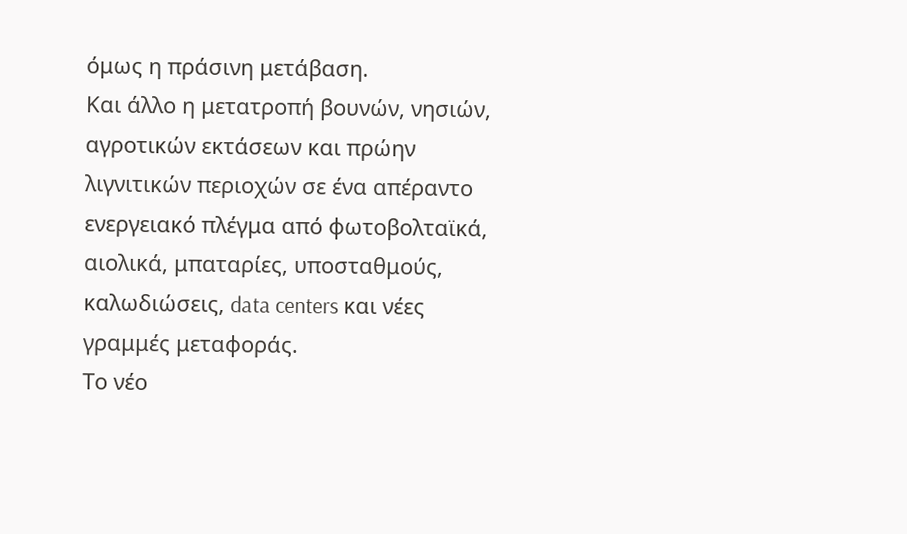όμως η πράσινη μετάβαση.
Και άλλο η μετατροπή βουνών, νησιών, αγροτικών εκτάσεων και πρώην λιγνιτικών περιοχών σε ένα απέραντο ενεργειακό πλέγμα από φωτοβολταϊκά, αιολικά, μπαταρίες, υποσταθμούς, καλωδιώσεις, data centers και νέες γραμμές μεταφοράς.
Το νέο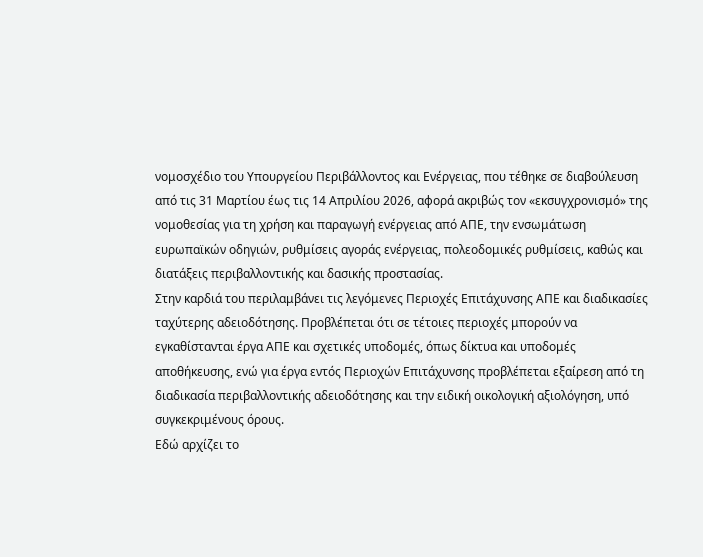νομοσχέδιο του Υπουργείου Περιβάλλοντος και Ενέργειας, που τέθηκε σε διαβούλευση από τις 31 Μαρτίου έως τις 14 Απριλίου 2026, αφορά ακριβώς τον «εκσυγχρονισμό» της νομοθεσίας για τη χρήση και παραγωγή ενέργειας από ΑΠΕ, την ενσωμάτωση ευρωπαϊκών οδηγιών, ρυθμίσεις αγοράς ενέργειας, πολεοδομικές ρυθμίσεις, καθώς και διατάξεις περιβαλλοντικής και δασικής προστασίας.
Στην καρδιά του περιλαμβάνει τις λεγόμενες Περιοχές Επιτάχυνσης ΑΠΕ και διαδικασίες ταχύτερης αδειοδότησης. Προβλέπεται ότι σε τέτοιες περιοχές μπορούν να εγκαθίστανται έργα ΑΠΕ και σχετικές υποδομές, όπως δίκτυα και υποδομές αποθήκευσης, ενώ για έργα εντός Περιοχών Επιτάχυνσης προβλέπεται εξαίρεση από τη διαδικασία περιβαλλοντικής αδειοδότησης και την ειδική οικολογική αξιολόγηση, υπό συγκεκριμένους όρους.
Εδώ αρχίζει το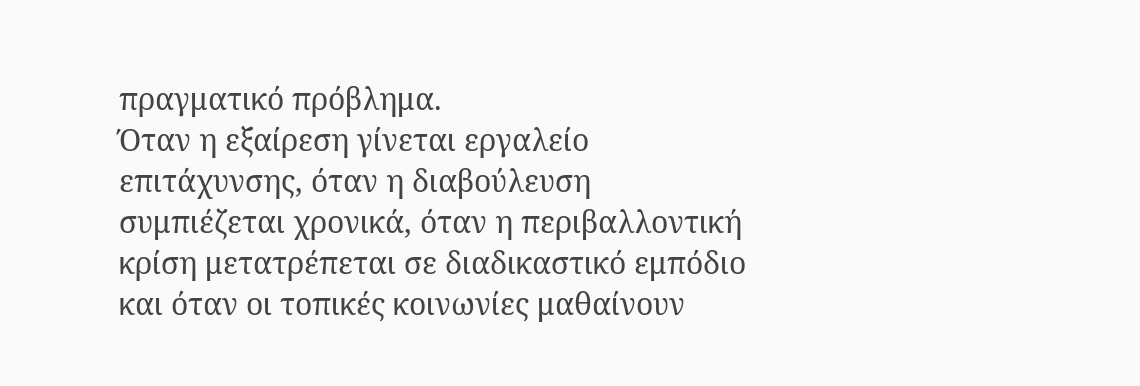πραγματικό πρόβλημα.
Όταν η εξαίρεση γίνεται εργαλείο επιτάχυνσης, όταν η διαβούλευση συμπιέζεται χρονικά, όταν η περιβαλλοντική κρίση μετατρέπεται σε διαδικαστικό εμπόδιο και όταν οι τοπικές κοινωνίες μαθαίνουν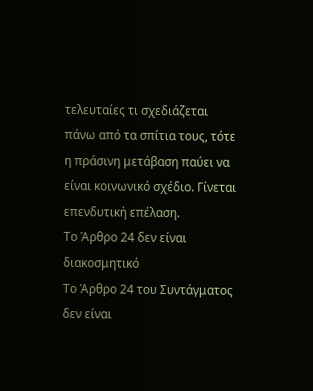τελευταίες τι σχεδιάζεται πάνω από τα σπίτια τους, τότε η πράσινη μετάβαση παύει να είναι κοινωνικό σχέδιο. Γίνεται επενδυτική επέλαση.
Το Άρθρο 24 δεν είναι διακοσμητικό
Το Άρθρο 24 του Συντάγματος δεν είναι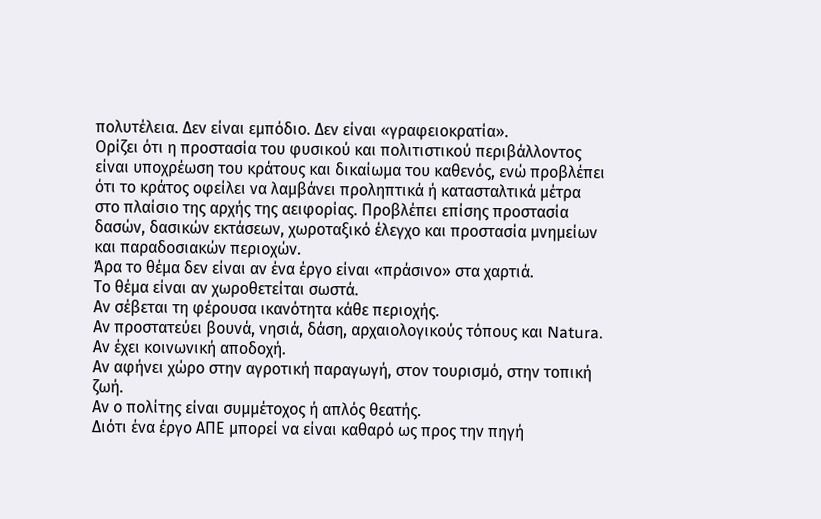πολυτέλεια. Δεν είναι εμπόδιο. Δεν είναι «γραφειοκρατία».
Ορίζει ότι η προστασία του φυσικού και πολιτιστικού περιβάλλοντος είναι υποχρέωση του κράτους και δικαίωμα του καθενός, ενώ προβλέπει ότι το κράτος οφείλει να λαμβάνει προληπτικά ή κατασταλτικά μέτρα στο πλαίσιο της αρχής της αειφορίας. Προβλέπει επίσης προστασία δασών, δασικών εκτάσεων, χωροταξικό έλεγχο και προστασία μνημείων και παραδοσιακών περιοχών.
Άρα το θέμα δεν είναι αν ένα έργο είναι «πράσινο» στα χαρτιά.
Το θέμα είναι αν χωροθετείται σωστά.
Αν σέβεται τη φέρουσα ικανότητα κάθε περιοχής.
Αν προστατεύει βουνά, νησιά, δάση, αρχαιολογικούς τόπους και Natura.
Αν έχει κοινωνική αποδοχή.
Αν αφήνει χώρο στην αγροτική παραγωγή, στον τουρισμό, στην τοπική ζωή.
Αν ο πολίτης είναι συμμέτοχος ή απλός θεατής.
Διότι ένα έργο ΑΠΕ μπορεί να είναι καθαρό ως προς την πηγή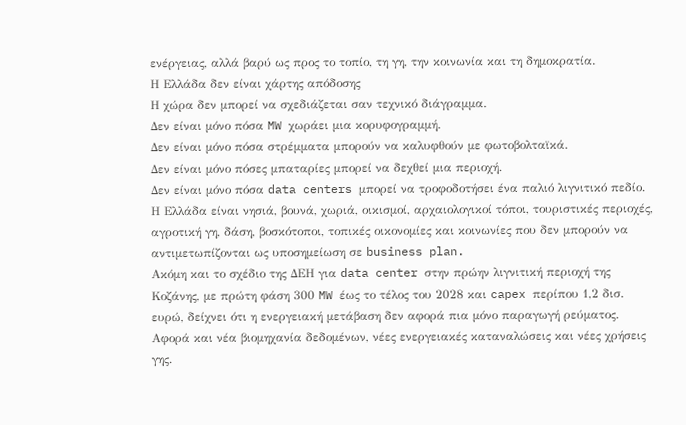ενέργειας, αλλά βαρύ ως προς το τοπίο, τη γη, την κοινωνία και τη δημοκρατία.
Η Ελλάδα δεν είναι χάρτης απόδοσης
Η χώρα δεν μπορεί να σχεδιάζεται σαν τεχνικό διάγραμμα.
Δεν είναι μόνο πόσα MW χωράει μια κορυφογραμμή.
Δεν είναι μόνο πόσα στρέμματα μπορούν να καλυφθούν με φωτοβολταϊκά.
Δεν είναι μόνο πόσες μπαταρίες μπορεί να δεχθεί μια περιοχή.
Δεν είναι μόνο πόσα data centers μπορεί να τροφοδοτήσει ένα παλιό λιγνιτικό πεδίο.
Η Ελλάδα είναι νησιά, βουνά, χωριά, οικισμοί, αρχαιολογικοί τόποι, τουριστικές περιοχές, αγροτική γη, δάση, βοσκότοποι, τοπικές οικονομίες και κοινωνίες που δεν μπορούν να αντιμετωπίζονται ως υποσημείωση σε business plan.
Ακόμη και το σχέδιο της ΔΕΗ για data center στην πρώην λιγνιτική περιοχή της Κοζάνης, με πρώτη φάση 300 MW έως το τέλος του 2028 και capex περίπου 1,2 δισ. ευρώ, δείχνει ότι η ενεργειακή μετάβαση δεν αφορά πια μόνο παραγωγή ρεύματος. Αφορά και νέα βιομηχανία δεδομένων, νέες ενεργειακές καταναλώσεις και νέες χρήσεις γης.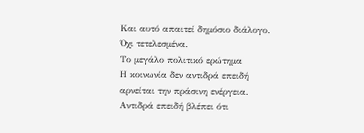Και αυτό απαιτεί δημόσιο διάλογο. Όχι τετελεσμένα.
Το μεγάλο πολιτικό ερώτημα
Η κοινωνία δεν αντιδρά επειδή αρνείται την πράσινη ενέργεια.
Αντιδρά επειδή βλέπει ότι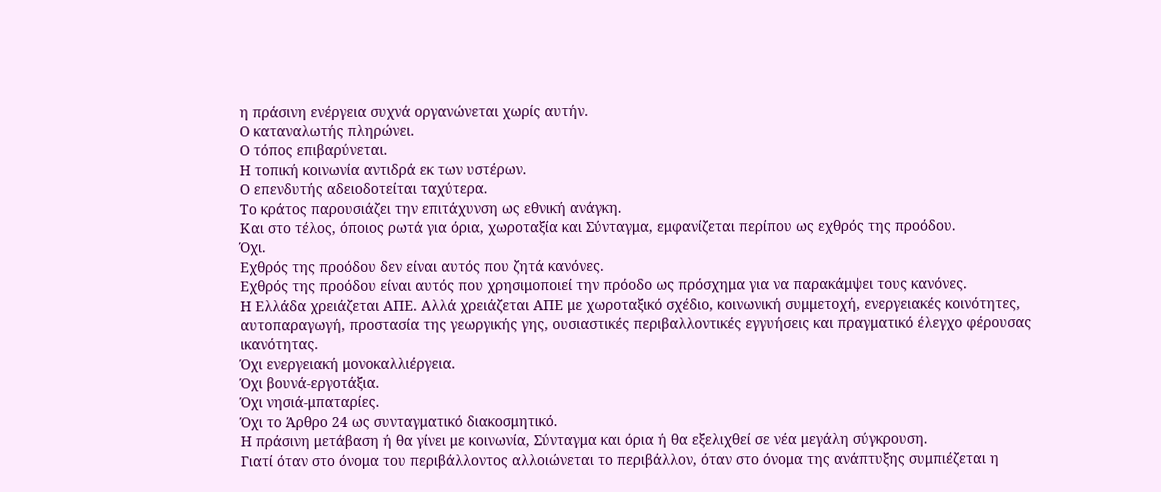η πράσινη ενέργεια συχνά οργανώνεται χωρίς αυτήν.
Ο καταναλωτής πληρώνει.
Ο τόπος επιβαρύνεται.
Η τοπική κοινωνία αντιδρά εκ των υστέρων.
Ο επενδυτής αδειοδοτείται ταχύτερα.
Το κράτος παρουσιάζει την επιτάχυνση ως εθνική ανάγκη.
Και στο τέλος, όποιος ρωτά για όρια, χωροταξία και Σύνταγμα, εμφανίζεται περίπου ως εχθρός της προόδου.
Όχι.
Εχθρός της προόδου δεν είναι αυτός που ζητά κανόνες.
Εχθρός της προόδου είναι αυτός που χρησιμοποιεί την πρόοδο ως πρόσχημα για να παρακάμψει τους κανόνες.
Η Ελλάδα χρειάζεται ΑΠΕ. Αλλά χρειάζεται ΑΠΕ με χωροταξικό σχέδιο, κοινωνική συμμετοχή, ενεργειακές κοινότητες, αυτοπαραγωγή, προστασία της γεωργικής γης, ουσιαστικές περιβαλλοντικές εγγυήσεις και πραγματικό έλεγχο φέρουσας ικανότητας.
Όχι ενεργειακή μονοκαλλιέργεια.
Όχι βουνά-εργοτάξια.
Όχι νησιά-μπαταρίες.
Όχι το Άρθρο 24 ως συνταγματικό διακοσμητικό.
Η πράσινη μετάβαση ή θα γίνει με κοινωνία, Σύνταγμα και όρια ή θα εξελιχθεί σε νέα μεγάλη σύγκρουση.
Γιατί όταν στο όνομα του περιβάλλοντος αλλοιώνεται το περιβάλλον, όταν στο όνομα της ανάπτυξης συμπιέζεται η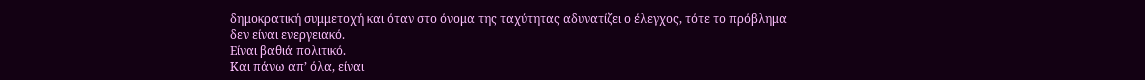δημοκρατική συμμετοχή και όταν στο όνομα της ταχύτητας αδυνατίζει ο έλεγχος, τότε το πρόβλημα δεν είναι ενεργειακό.
Είναι βαθιά πολιτικό.
Και πάνω απ’ όλα, είναι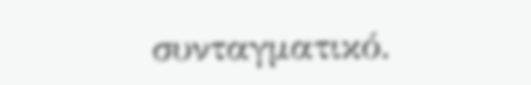συνταγματικό.